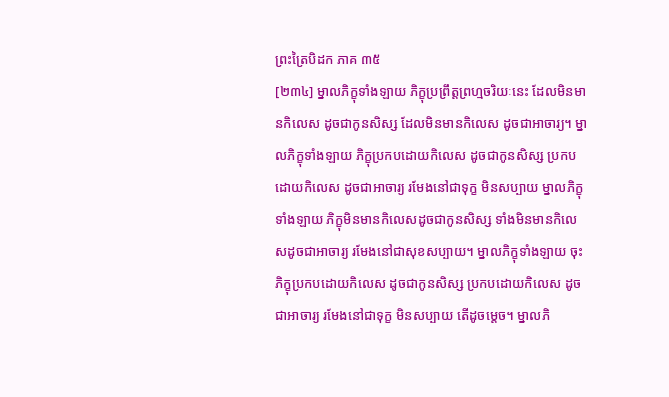ព្រះត្រៃបិដក ភាគ ៣៥
[២៣៤] ម្នាលភិក្ខុទាំងឡាយ ភិក្ខុប្រព្រឹត្តព្រហ្មចរិយៈនេះ ដែលមិនមានកិលេស ដូចជាកូនសិស្ស ដែលមិនមានកិលេស ដូចជាអាចារ្យ។ ម្នាលភិក្ខុទាំងឡាយ ភិក្ខុប្រកបដោយកិលេស ដូចជាកូនសិស្ស ប្រកបដោយកិលេស ដូចជាអាចារ្យ រមែងនៅជាទុក្ខ មិនសប្បាយ ម្នាលភិក្ខុទាំងឡាយ ភិក្ខុមិនមានកិលេសដូចជាកូនសិស្ស ទាំងមិនមានកិលេសដូចជាអាចារ្យ រមែងនៅជាសុខសប្បាយ។ ម្នាលភិក្ខុទាំងឡាយ ចុះភិក្ខុប្រកបដោយកិលេស ដូចជាកូនសិស្ស ប្រកបដោយកិលេស ដូចជាអាចារ្យ រមែងនៅជាទុក្ខ មិនសប្បាយ តើដូចម្តេច។ ម្នាលភិ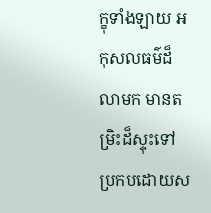ក្ខុទាំងឡាយ អកុសលធម៌ដ៏លាមក មានតម្រិះដ៏ស្ទុះទៅ ប្រកបដោយស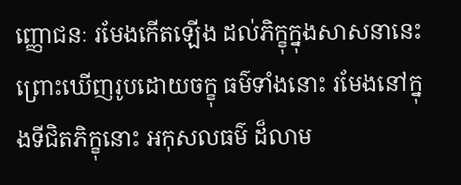ញ្ញោជនៈ រមែងកើតឡើង ដល់ភិក្ខុក្នុងសាសនានេះ ព្រោះឃើញរូបដោយចក្ខុ ធម៌ទាំងនោះ រមែងនៅក្នុងទីជិតភិក្ខុនោះ អកុសលធម៌ ដ៏លាម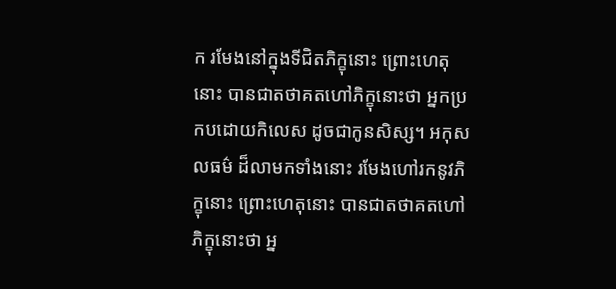ក រមែងនៅក្នុងទីជិតភិក្ខុនោះ ព្រោះហេតុនោះ បានជាតថាគតហៅភិក្ខុនោះថា អ្នកប្រកបដោយកិលេស ដូចជាកូនសិស្ស។ អកុសលធម៌ ដ៏លាមកទាំងនោះ រមែងហៅរកនូវភិក្ខុនោះ ព្រោះហេតុនោះ បានជាតថាគតហៅភិក្ខុនោះថា អ្ន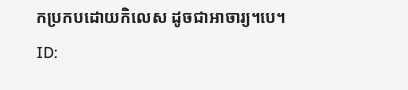កប្រកបដោយកិលេស ដូចជាអាចារ្យ។បេ។
ID: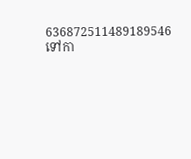636872511489189546
ទៅកា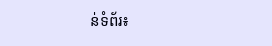ន់ទំព័រ៖